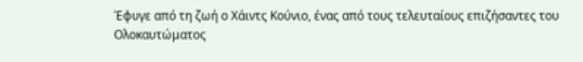Έφυγε από τη ζωή ο Χάιντς Κούνιο, ένας από τους τελευταίους επιζήσαντες του Ολοκαυτώματος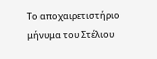Το αποχαιρετιστήριο μήνυμα του Στέλιου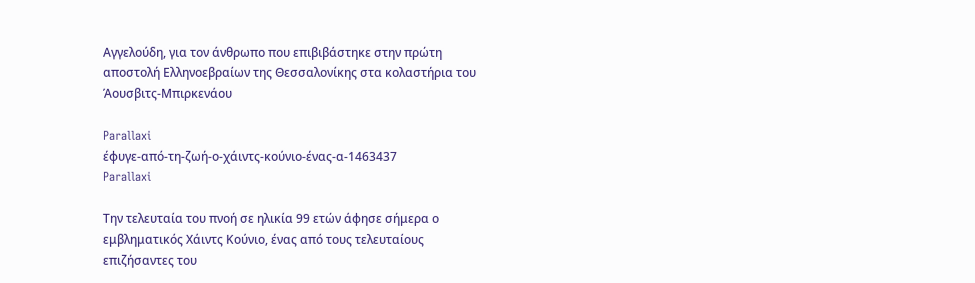Αγγελούδη, για τον άνθρωπο που επιβιβάστηκε στην πρώτη αποστολή Ελληνοεβραίων της Θεσσαλονίκης στα κολαστήρια του Άουσβιτς-Μπιρκενάου

Parallaxi
έφυγε-από-τη-ζωή-ο-χάιντς-κούνιο-ένας-α-1463437
Parallaxi

Την τελευταία του πνοή σε ηλικία 99 ετών άφησε σήμερα ο εμβληματικός Χάιντς Κούνιο, ένας από τους τελευταίους επιζήσαντες του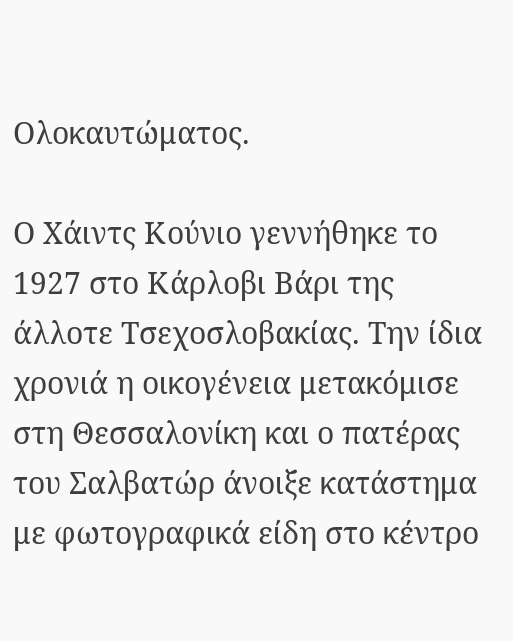Ολοκαυτώματος.

Ο Χάιντς Κούνιο γεννήθηκε το 1927 στο Κάρλοβι Βάρι της άλλοτε Τσεχοσλοβακίας. Την ίδια χρονιά η οικογένεια μετακόμισε στη Θεσσαλονίκη και ο πατέρας του Σαλβατώρ άνοιξε κατάστημα με φωτογραφικά είδη στο κέντρο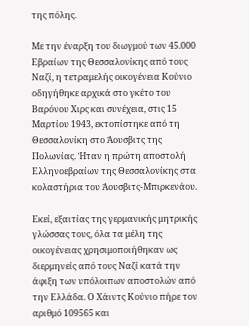της πόλης.

Με την έναρξη του διωγμού των 45.000 Εβραίων της Θεσσαλονίκης από τους Ναζί, η τετραμελής οικογένεια Κούνιο οδηγήθηκε αρχικά στο γκέτο του Βαρόνου Χιρς και συνέχεια, στις 15 Μαρτίου 1943, εκτοπίστηκε από τη Θεσσαλονίκη στο Άουσβιτς της Πολωνίας. Ήταν η πρώτη αποστολή Ελληνοεβραίων της Θεσσαλονίκης στα κολαστήρια του Άουσβιτς-Μπιρκενάου.

Εκεί, εξαιτίας της γερμανικής μητρικής γλώσσας τους, όλα τα μέλη της οικογένειας χρησιμοποιήθηκαν ως διερμηνείς από τους Ναζί κατά την άφιξη των υπόλοιπων αποστολών από την Ελλάδα. Ο Χάιντς Κούνιο πήρε τον αριθμό 109565 και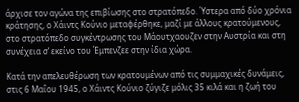άρχισε τον αγώνα της επιβίωσης στο στρατόπεδο. Ύστερα από δύο χρόνια κράτησης, ο Χάιντς Κούνιο μεταφέρθηκε, μαζί με άλλους κρατούμενους, στο στρατόπεδο συγκέντρωσης του Μάουτχαουζεν στην Αυστρία και στη συνέχεια σ’ εκείνο του Έμπενζεε στην ίδια χώρα.

Κατά την απελευθέρωση των κρατουμένων από τις συμμαχικές δυνάμεις, στις 6 Μαΐου 1945, ο Χάιντς Κούνιο ζύγιζε μόλις 35 κιλά και η ζωή του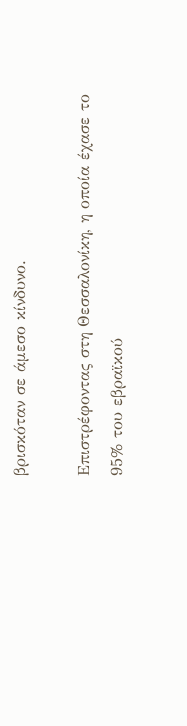βρισκόταν σε άμεσο κίνδυνο.

Επιστρέφοντας στη Θεσσαλονίκη, η οποία έχασε το 95% του εβραϊκού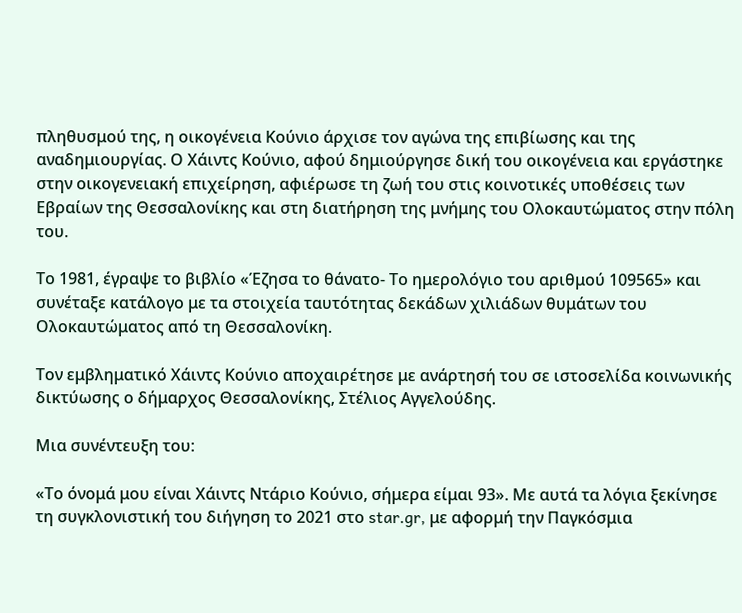πληθυσμού της, η οικογένεια Κούνιο άρχισε τον αγώνα της επιβίωσης και της αναδημιουργίας. Ο Χάιντς Κούνιο, αφού δημιούργησε δική του οικογένεια και εργάστηκε στην οικογενειακή επιχείρηση, αφιέρωσε τη ζωή του στις κοινοτικές υποθέσεις των Εβραίων της Θεσσαλονίκης και στη διατήρηση της μνήμης του Ολοκαυτώματος στην πόλη του.

Το 1981, έγραψε το βιβλίο «Έζησα το θάνατο- Το ημερολόγιο του αριθμού 109565» και συνέταξε κατάλογο με τα στοιχεία ταυτότητας δεκάδων χιλιάδων θυμάτων του Ολοκαυτώματος από τη Θεσσαλονίκη.

Τον εμβληματικό Χάιντς Κούνιο αποχαιρέτησε με ανάρτησή του σε ιστοσελίδα κοινωνικής δικτύωσης ο δήμαρχος Θεσσαλονίκης, Στέλιος Αγγελούδης.

Μια συνέντευξη του:

«Το όνομά μου είναι Χάιντς Ντάριο Κούνιο, σήμερα είμαι 93». Με αυτά τα λόγια ξεκίνησε τη συγκλονιστική του διήγηση το 2021 στο star.gr, με αφορμή την Παγκόσμια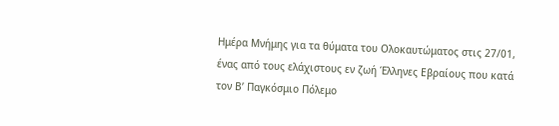Ημέρα Μνήμης για τα θύματα του Ολοκαυτώματος στις 27/01, ένας από τους ελάχιστους εν ζωή Έλληνες Εβραίους που κατά τον Β’ Παγκόσμιο Πόλεμο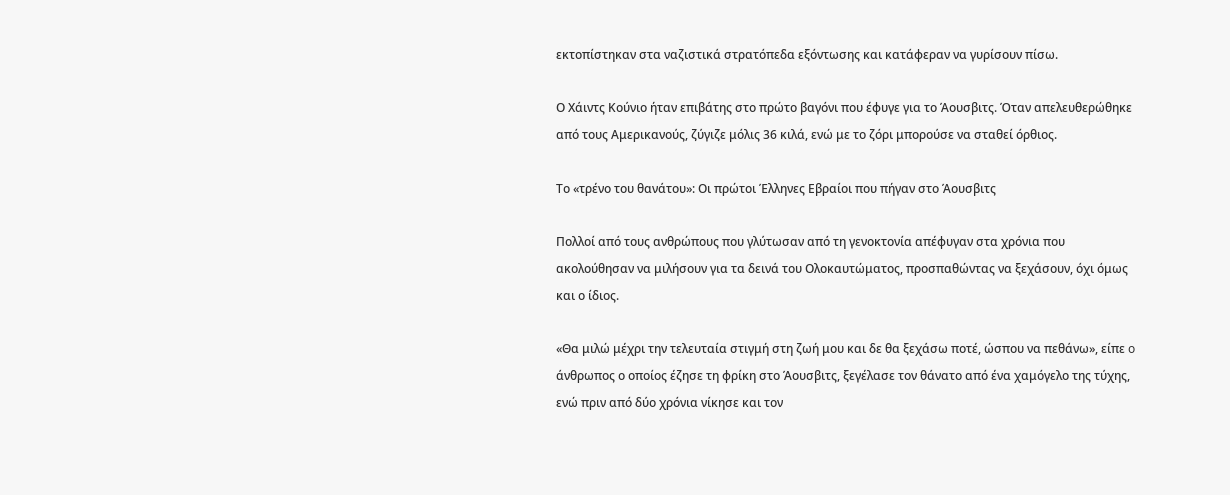εκτοπίστηκαν στα ναζιστικά στρατόπεδα εξόντωσης και κατάφεραν να γυρίσουν πίσω.

Ο Χάιντς Κούνιο ήταν επιβάτης στο πρώτο βαγόνι που έφυγε για το Άουσβιτς. Όταν απελευθερώθηκε από τους Αμερικανούς, ζύγιζε μόλις 36 κιλά, ενώ με το ζόρι μπορούσε να σταθεί όρθιος.

Το «τρένο του θανάτου»: Οι πρώτοι Έλληνες Εβραίοι που πήγαν στο Άουσβιτς

Πολλοί από τους ανθρώπους που γλύτωσαν από τη γενοκτονία απέφυγαν στα χρόνια που ακολούθησαν να μιλήσουν για τα δεινά του Ολοκαυτώματος, προσπαθώντας να ξεχάσουν, όχι όμως και ο ίδιος.

«Θα μιλώ μέχρι την τελευταία στιγμή στη ζωή μου και δε θα ξεχάσω ποτέ, ώσπου να πεθάνω», είπε o άνθρωπος ο οποίος έζησε τη φρίκη στο Άουσβιτς, ξεγέλασε τον θάνατο από ένα χαμόγελο της τύχης, ενώ πριν από δύο χρόνια νίκησε και τον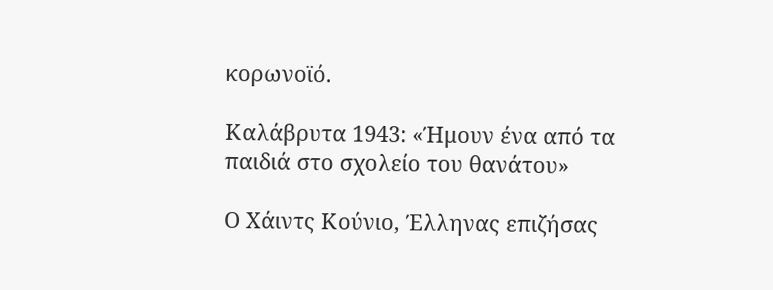κορωνοϊό.

Καλάβρυτα 1943: «Ήμουν ένα από τα παιδιά στο σχολείο του θανάτου»

Ο Χάιντς Κούνιο, Έλληνας επιζήσας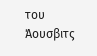του Άουσβιτς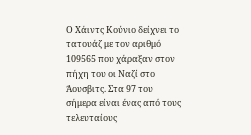Ο Χάιντς Κούνιο δείχνει το τατουάζ με τον αριθμό 109565 που χάραξαν στον πήχη του οι Ναζί στο Άουσβιτς. Στα 97 του σήμερα είναι ένας από τους τελευταίους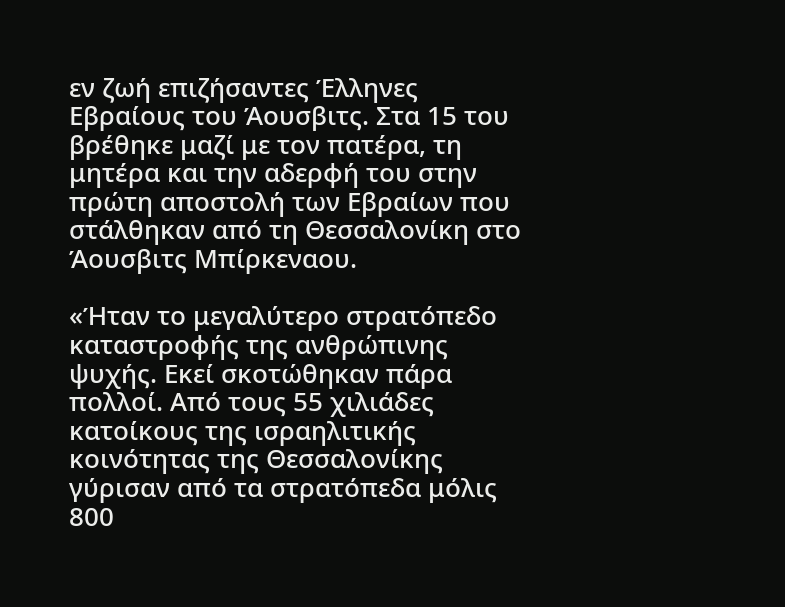εν ζωή επιζήσαντες Έλληνες Εβραίους του Άουσβιτς. Στα 15 του βρέθηκε μαζί με τον πατέρα, τη μητέρα και την αδερφή του στην πρώτη αποστολή των Εβραίων που στάλθηκαν από τη Θεσσαλονίκη στο Άουσβιτς Μπίρκεναου.

«Ήταν το μεγαλύτερο στρατόπεδο καταστροφής της ανθρώπινης ψυχής. Εκεί σκοτώθηκαν πάρα πολλοί. Από τους 55 χιλιάδες κατοίκους της ισραηλιτικής κοινότητας της Θεσσαλονίκης γύρισαν από τα στρατόπεδα μόλις 800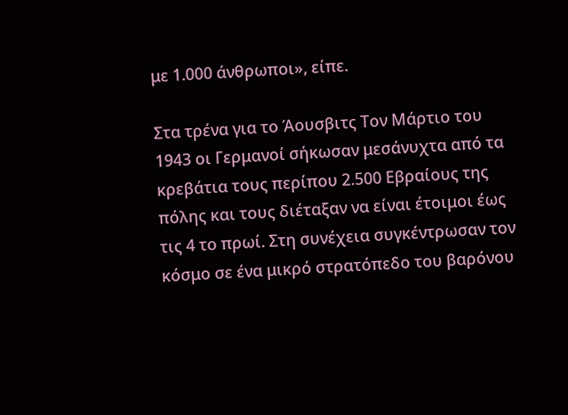με 1.000 άνθρωποι», είπε.

Στα τρένα για το Άουσβιτς Τον Μάρτιο του 1943 οι Γερμανοί σήκωσαν μεσάνυχτα από τα κρεβάτια τους περίπου 2.500 Εβραίους της πόλης και τους διέταξαν να είναι έτοιμοι έως τις 4 το πρωί. Στη συνέχεια συγκέντρωσαν τον κόσμο σε ένα μικρό στρατόπεδο του βαρόνου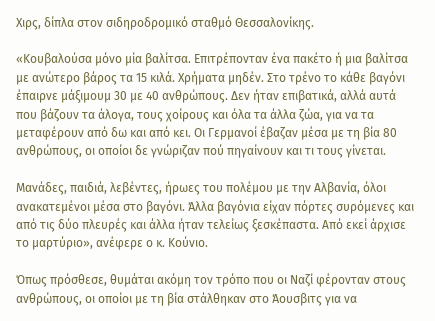Χιρς, δίπλα στον σιδηροδρομικό σταθμό Θεσσαλονίκης.

«Κουβαλούσα μόνο μία βαλίτσα. Επιτρέπονταν ένα πακέτο ή μια βαλίτσα με ανώτερο βάρος τα 15 κιλά. Χρήματα μηδέν. Στο τρένο το κάθε βαγόνι έπαιρνε μάξιμουμ 30 με 40 ανθρώπους. Δεν ήταν επιβατικά, αλλά αυτά που βάζουν τα άλογα, τους χοίρους και όλα τα άλλα ζώα, για να τα μεταφέρουν από δω και από κει. Οι Γερμανοί έβαζαν μέσα με τη βία 80 ανθρώπους, οι οποίοι δε γνώριζαν πού πηγαίνουν και τι τους γίνεται.

Μανάδες, παιδιά, λεβέντες, ήρωες του πολέμου με την Αλβανία, όλοι ανακατεμένοι μέσα στο βαγόνι. Άλλα βαγόνια είχαν πόρτες συρόμενες και από τις δύο πλευρές και άλλα ήταν τελείως ξεσκέπαστα. Από εκεί άρχισε το μαρτύριο», ανέφερε ο κ. Κούνιο.

Όπως πρόσθεσε, θυμάται ακόμη τον τρόπο που οι Ναζί φέρονταν στους ανθρώπους, οι οποίοι με τη βία στάλθηκαν στο Άουσβιτς για να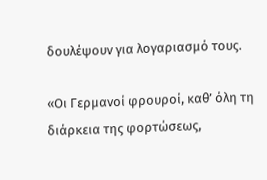δουλέψουν για λογαριασμό τους.

«Οι Γερμανοί φρουροί, καθ’ όλη τη διάρκεια της φορτώσεως,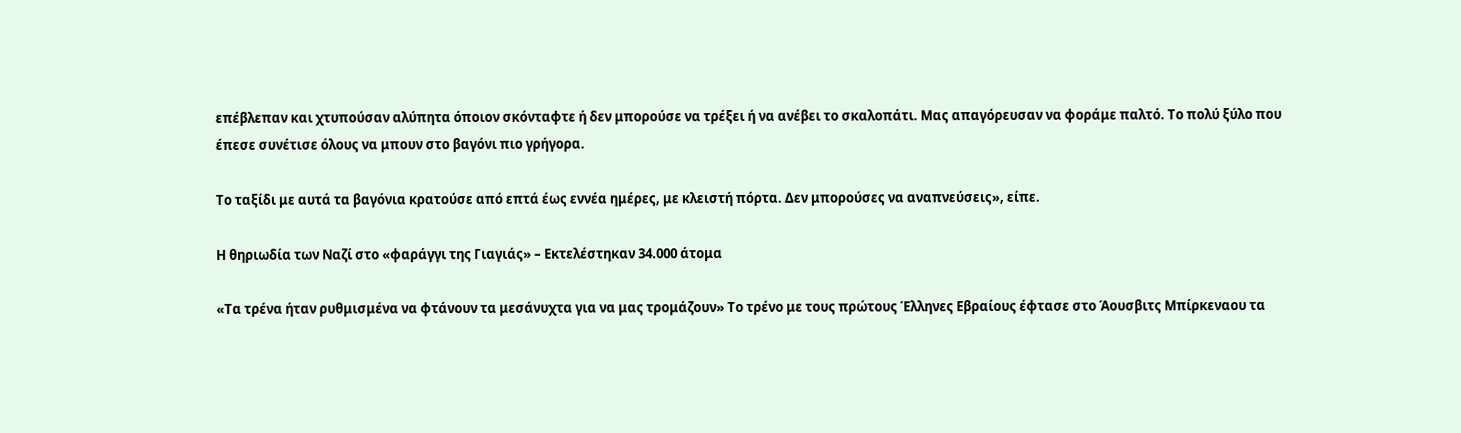επέβλεπαν και χτυπούσαν αλύπητα όποιον σκόνταφτε ή δεν μπορούσε να τρέξει ή να ανέβει το σκαλοπάτι. Μας απαγόρευσαν να φοράμε παλτό. Το πολύ ξύλο που έπεσε συνέτισε όλους να μπουν στο βαγόνι πιο γρήγορα.

Το ταξίδι με αυτά τα βαγόνια κρατούσε από επτά έως εννέα ημέρες, με κλειστή πόρτα. Δεν μπορούσες να αναπνεύσεις», είπε.

Η θηριωδία των Ναζί στο «φαράγγι της Γιαγιάς» – Εκτελέστηκαν 34.000 άτομα

«Τα τρένα ήταν ρυθμισμένα να φτάνουν τα μεσάνυχτα για να μας τρομάζουν» Το τρένο με τους πρώτους Έλληνες Εβραίους έφτασε στο Άουσβιτς Μπίρκεναου τα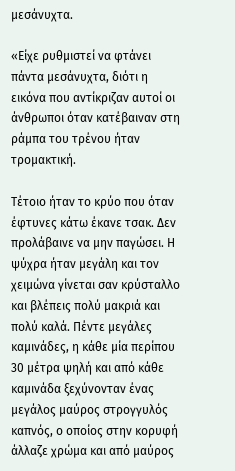μεσάνυχτα.

«Είχε ρυθμιστεί να φτάνει πάντα μεσάνυχτα, διότι η εικόνα που αντίκριζαν αυτοί οι άνθρωποι όταν κατέβαιναν στη ράμπα του τρένου ήταν τρομακτική.

Τέτοιο ήταν το κρύο που όταν έφτυνες κάτω έκανε τσακ. Δεν προλάβαινε να μην παγώσει. Η ψύχρα ήταν μεγάλη και τον χειμώνα γίνεται σαν κρύσταλλο και βλέπεις πολύ μακριά και πολύ καλά. Πέντε μεγάλες καμινάδες, η κάθε μία περίπου 30 μέτρα ψηλή και από κάθε καμινάδα ξεχύνονταν ένας μεγάλος μαύρος στρογγυλός καπνός, ο οποίος στην κορυφή άλλαζε χρώμα και από μαύρος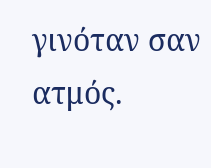γινόταν σαν ατμός.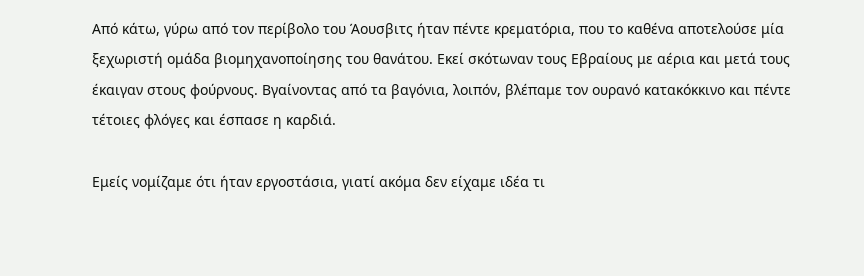Από κάτω, γύρω από τον περίβολο του Άουσβιτς ήταν πέντε κρεματόρια, που το καθένα αποτελούσε μία ξεχωριστή ομάδα βιομηχανοποίησης του θανάτου. Εκεί σκότωναν τους Εβραίους με αέρια και μετά τους έκαιγαν στους φούρνους. Βγαίνοντας από τα βαγόνια, λοιπόν, βλέπαμε τον ουρανό κατακόκκινο και πέντε τέτοιες φλόγες και έσπασε η καρδιά.

Εμείς νομίζαμε ότι ήταν εργοστάσια, γιατί ακόμα δεν είχαμε ιδέα τι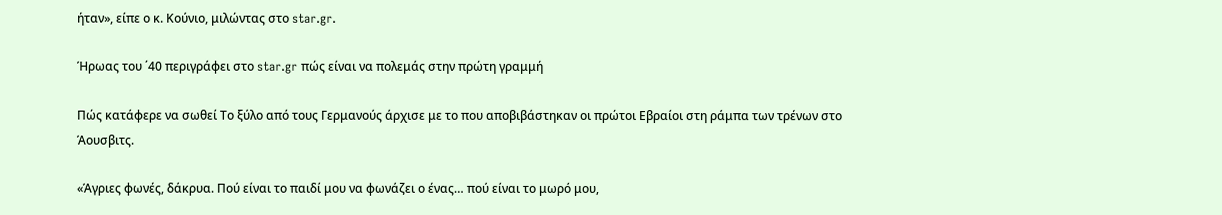ήταν», είπε ο κ. Κούνιο, μιλώντας στο star.gr.

Ήρωας του ΄40 περιγράφει στο star.gr πώς είναι να πολεμάς στην πρώτη γραμμή

Πώς κατάφερε να σωθεί Το ξύλο από τους Γερμανούς άρχισε με το που αποβιβάστηκαν οι πρώτοι Εβραίοι στη ράμπα των τρένων στο Άουσβιτς.

«Άγριες φωνές, δάκρυα. Πού είναι το παιδί μου να φωνάζει ο ένας… πού είναι το μωρό μου,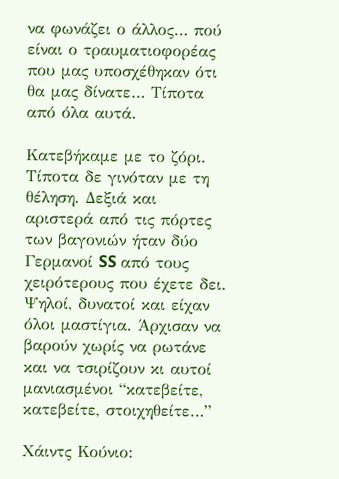να φωνάζει ο άλλος… πού είναι ο τραυματιοφορέας που μας υποσχέθηκαν ότι θα μας δίνατε… Τίποτα από όλα αυτά.

Κατεβήκαμε με το ζόρι. Τίποτα δε γινόταν με τη θέληση. Δεξιά και αριστερά από τις πόρτες των βαγονιών ήταν δύο Γερμανοί SS από τους χειρότερους που έχετε δει. Ψηλοί, δυνατοί και είχαν όλοι μαστίγια. Άρχισαν να βαρούν χωρίς να ρωτάνε και να τσιρίζουν κι αυτοί μανιασμένοι “κατεβείτε, κατεβείτε, στοιχηθείτε…”

Χάιντς Κούνιο: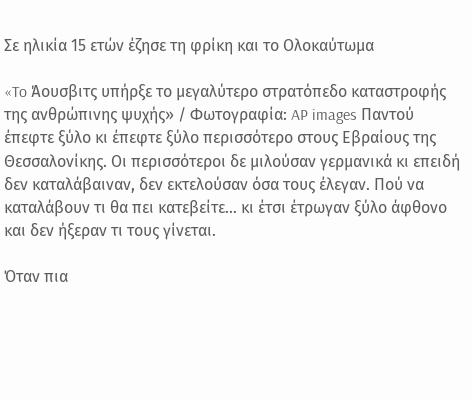Σε ηλικία 15 ετών έζησε τη φρίκη και το Ολοκαύτωμα

«To Άουσβιτς υπήρξε το μεγαλύτερο στρατόπεδο καταστροφής της ανθρώπινης ψυχής» / Φωτογραφία: AP images Παντού έπεφτε ξύλο κι έπεφτε ξύλο περισσότερο στους Εβραίους της Θεσσαλονίκης. Οι περισσότεροι δε μιλούσαν γερμανικά κι επειδή δεν καταλάβαιναν, δεν εκτελούσαν όσα τους έλεγαν. Πού να καταλάβουν τι θα πει κατεβείτε… κι έτσι έτρωγαν ξύλο άφθονο και δεν ήξεραν τι τους γίνεται.

Όταν πια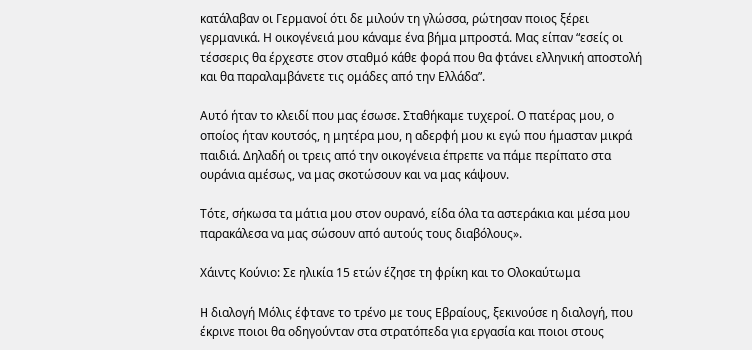κατάλαβαν οι Γερμανοί ότι δε μιλούν τη γλώσσα, ρώτησαν ποιος ξέρει γερμανικά. Η οικογένειά μου κάναμε ένα βήμα μπροστά. Μας είπαν “εσείς οι τέσσερις θα έρχεστε στον σταθμό κάθε φορά που θα φτάνει ελληνική αποστολή και θα παραλαμβάνετε τις ομάδες από την Ελλάδα”.

Αυτό ήταν το κλειδί που μας έσωσε. Σταθήκαμε τυχεροί. Ο πατέρας μου, ο οποίος ήταν κουτσός, η μητέρα μου, η αδερφή μου κι εγώ που ήμασταν μικρά παιδιά. Δηλαδή οι τρεις από την οικογένεια έπρεπε να πάμε περίπατο στα ουράνια αμέσως, να μας σκοτώσουν και να μας κάψουν.

Τότε, σήκωσα τα μάτια μου στον ουρανό, είδα όλα τα αστεράκια και μέσα μου παρακάλεσα να μας σώσουν από αυτούς τους διαβόλους».

Χάιντς Κούνιο: Σε ηλικία 15 ετών έζησε τη φρίκη και το Ολοκαύτωμα

H διαλογή Μόλις έφτανε το τρένο με τους Εβραίους, ξεκινούσε η διαλογή, που έκρινε ποιοι θα οδηγούνταν στα στρατόπεδα για εργασία και ποιοι στους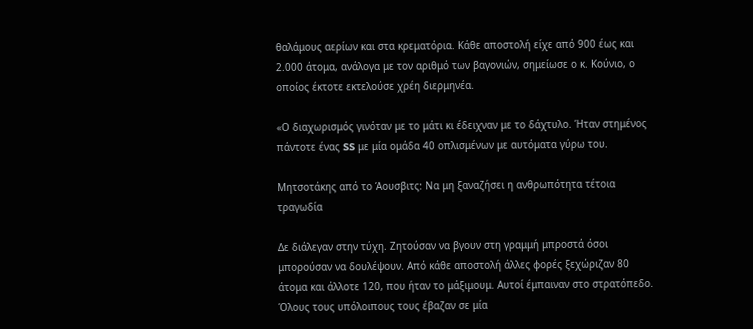θαλάμους αερίων και στα κρεματόρια. Κάθε αποστολή είχε από 900 έως και 2.000 άτομα, ανάλογα με τον αριθμό των βαγονιών, σημείωσε ο κ. Κούνιο, ο οποίος έκτοτε εκτελούσε χρέη διερμηνέα.

«Ο διαχωρισμός γινόταν με το μάτι κι έδειχναν με το δάχτυλο. Ήταν στημένος πάντοτε ένας SS με μία ομάδα 40 οπλισμένων με αυτόματα γύρω του.

Μητσοτάκης από το Άουσβιτς: Να μη ξαναζήσει η ανθρωπότητα τέτοια τραγωδία

Δε διάλεγαν στην τύχη. Ζητούσαν να βγουν στη γραμμή μπροστά όσοι μπορούσαν να δουλέψουν. Από κάθε αποστολή άλλες φορές ξεχώριζαν 80 άτομα και άλλοτε 120, που ήταν το μάξιμουμ. Αυτοί έμπαιναν στο στρατόπεδο. Όλους τους υπόλοιπους τους έβαζαν σε μία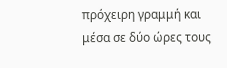πρόχειρη γραμμή και μέσα σε δύο ώρες τους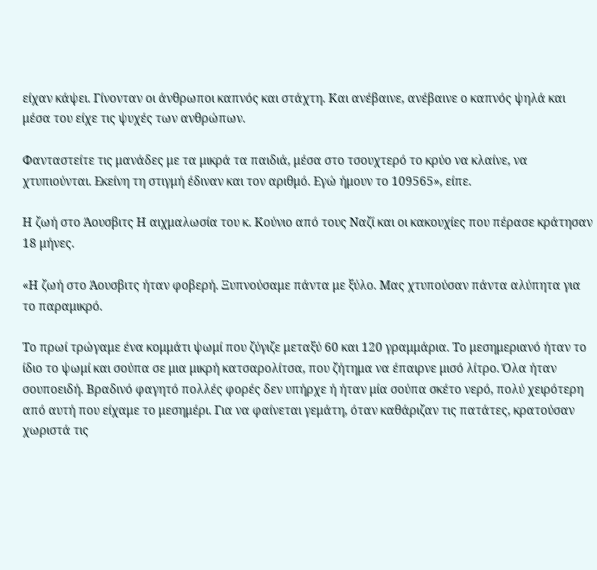είχαν κάψει. Γίνονταν οι άνθρωποι καπνός και στάχτη. Και ανέβαινε, ανέβαινε ο καπνός ψηλά και μέσα του είχε τις ψυχές των ανθρώπων.

Φανταστείτε τις μανάδες με τα μικρά τα παιδιά, μέσα στο τσουχτερό το κρύο να κλαίνε, να χτυπιούνται. Εκείνη τη στιγμή έδιναν και τον αριθμό. Εγώ ήμουν το 109565», είπε.

Η ζωή στο Άουσβιτς Η αιχμαλωσία του κ. Κούνιο από τους Ναζί και οι κακουχίες που πέρασε κράτησαν 18 μήνες.

«Η ζωή στο Άουσβιτς ήταν φοβερή. Ξυπνούσαμε πάντα με ξύλο. Μας χτυπούσαν πάντα αλύπητα για το παραμικρό.

Το πρωί τρώγαμε ένα κομμάτι ψωμί που ζύγιζε μεταξύ 60 και 120 γραμμάρια. Το μεσημεριανό ήταν το ίδιο το ψωμί και σούπα σε μια μικρή κατσαρολίτσα, που ζήτημα να έπαιρνε μισό λίτρο. Όλα ήταν σουποειδή. Βραδινό φαγητό πολλές φορές δεν υπήρχε ή ήταν μία σούπα σκέτο νερό, πολύ χειρότερη από αυτή που είχαμε το μεσημέρι. Για να φαίνεται γεμάτη, όταν καθάριζαν τις πατάτες, κρατούσαν χωριστά τις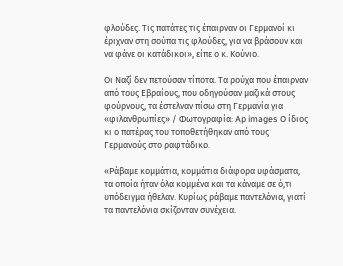φλούδες. Τις πατάτες τις έπαιρναν οι Γερμανοί κι έριχναν στη σούπα τις φλούδες, για να βράσουν και να φάνε οι κατάδικοι», είπε ο κ. Κούνιο.

Οι Ναζί δεν πετούσαν τίποτα. Τα ρούχα που έπαιρναν από τους Εβραίους, που οδηγούσαν μαζικά στους φούρνους, τα έστελναν πίσω στη Γερμανία για «φιλανθρωπίες» / Φωτογραφία: Ap images Ο ίδιος κι ο πατέρας του τοποθετήθηκαν από τους Γερμανούς στο ραφτάδικο.

«Ράβαμε κομμάτια, κομμάτια διάφορα υφάσματα, τα οποία ήταν όλα κομμένα και τα κάναμε σε ό,τι υπόδειγμα ήθελαν. Κυρίως ράβαμε παντελόνια, γιατί τα παντελόνια σκίζονταν συνέχεια.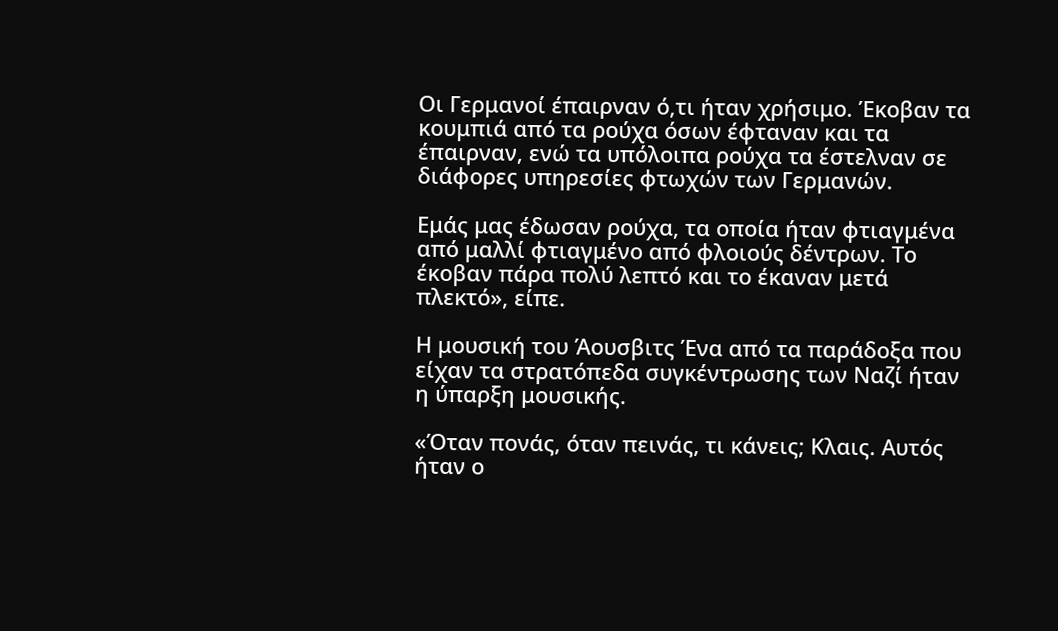Οι Γερμανοί έπαιρναν ό,τι ήταν χρήσιμο. Έκοβαν τα κουμπιά από τα ρούχα όσων έφταναν και τα έπαιρναν, ενώ τα υπόλοιπα ρούχα τα έστελναν σε διάφορες υπηρεσίες φτωχών των Γερμανών.

Εμάς μας έδωσαν ρούχα, τα οποία ήταν φτιαγμένα από μαλλί φτιαγμένο από φλοιούς δέντρων. Το έκοβαν πάρα πολύ λεπτό και το έκαναν μετά πλεκτό», είπε.

Η μουσική του Άουσβιτς Ένα από τα παράδοξα που είχαν τα στρατόπεδα συγκέντρωσης των Ναζί ήταν η ύπαρξη μουσικής.

«Όταν πονάς, όταν πεινάς, τι κάνεις; Κλαις. Αυτός ήταν ο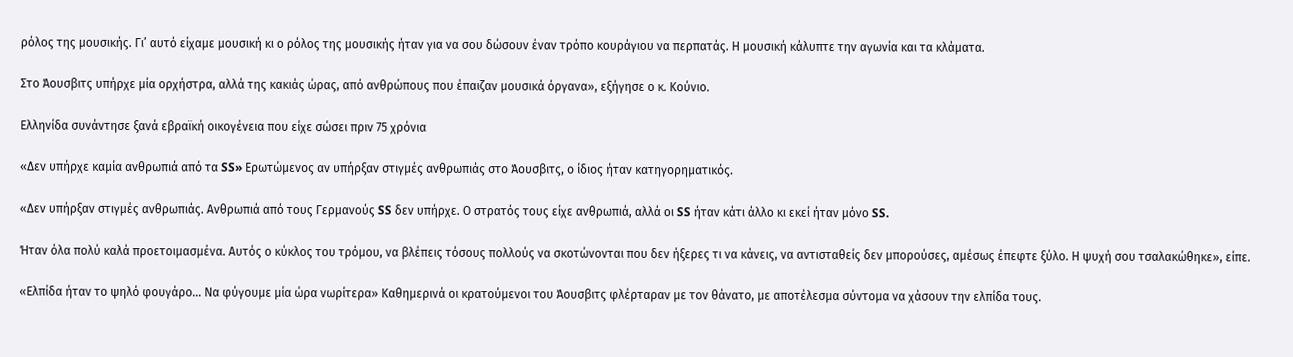ρόλος της μουσικής. Γι’ αυτό είχαμε μουσική κι ο ρόλος της μουσικής ήταν για να σου δώσουν έναν τρόπο κουράγιου να περπατάς. Η μουσική κάλυπτε την αγωνία και τα κλάματα.

Στο Άουσβιτς υπήρχε μία ορχήστρα, αλλά της κακιάς ώρας, από ανθρώπους που έπαιζαν μουσικά όργανα», εξήγησε ο κ. Κούνιο.

Ελληνίδα συνάντησε ξανά εβραϊκή οικογένεια που είχε σώσει πριν 75 χρόνια

«Δεν υπήρχε καμία ανθρωπιά από τα SS» Ερωτώμενος αν υπήρξαν στιγμές ανθρωπιάς στο Άουσβιτς, ο ίδιος ήταν κατηγορηματικός.

«Δεν υπήρξαν στιγμές ανθρωπιάς. Ανθρωπιά από τους Γερμανούς SS δεν υπήρχε. Ο στρατός τους είχε ανθρωπιά, αλλά οι SS ήταν κάτι άλλο κι εκεί ήταν μόνο SS.

Ήταν όλα πολύ καλά προετοιμασμένα. Αυτός ο κύκλος του τρόμου, να βλέπεις τόσους πολλούς να σκοτώνονται που δεν ήξερες τι να κάνεις, να αντισταθείς δεν μπορούσες, αμέσως έπεφτε ξύλο. Η ψυχή σου τσαλακώθηκε», είπε.

«Ελπίδα ήταν το ψηλό φουγάρο… Να φύγουμε μία ώρα νωρίτερα» Καθημερινά οι κρατούμενοι του Άουσβιτς φλέρταραν με τον θάνατο, με αποτέλεσμα σύντομα να χάσουν την ελπίδα τους.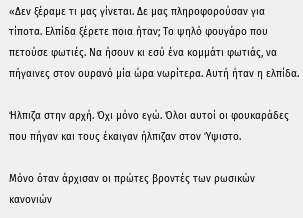«Δεν ξέραμε τι μας γίνεται. Δε μας πληροφορούσαν για τίποτα. Ελπίδα ξέρετε ποια ήταν; Το ψηλό φουγάρο που πετούσε φωτιές. Να ήσουν κι εσύ ένα κομμάτι φωτιάς, να πήγαινες στον ουρανό μία ώρα νωρίτερα. Αυτή ήταν η ελπίδα.

Ήλπιζα στην αρχή. Όχι μόνο εγώ. Όλοι αυτοί οι φουκαράδες που πήγαν και τους έκαιγαν ήλπιζαν στον Ύψιστο.

Μόνο όταν άρχισαν οι πρώτες βροντές των ρωσικών κανονιών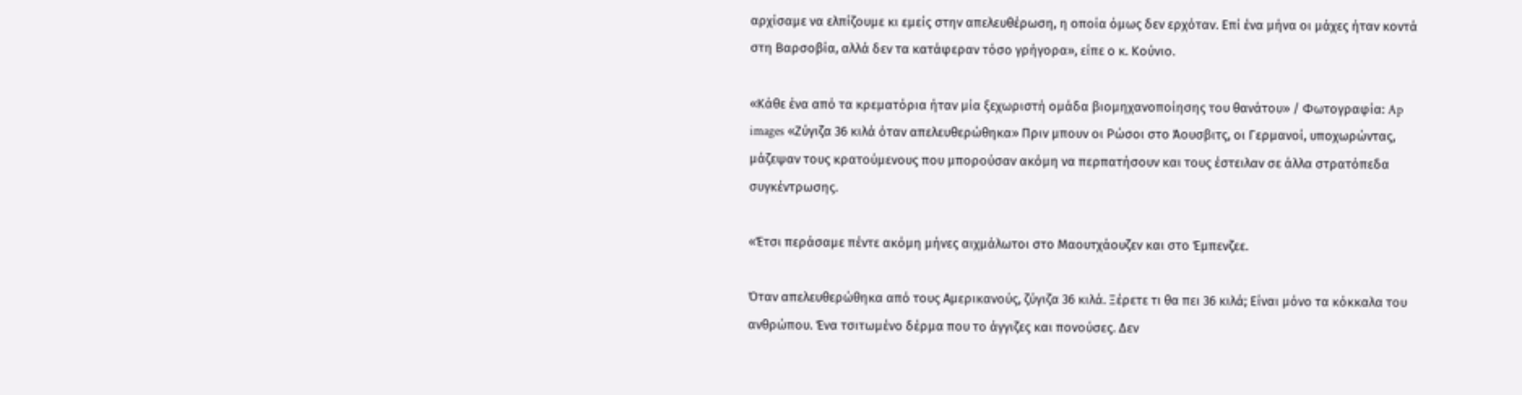αρχίσαμε να ελπίζουμε κι εμείς στην απελευθέρωση, η οποία όμως δεν ερχόταν. Επί ένα μήνα οι μάχες ήταν κοντά στη Βαρσοβία, αλλά δεν τα κατάφεραν τόσο γρήγορα», είπε ο κ. Κούνιο.

«Κάθε ένα από τα κρεματόρια ήταν μία ξεχωριστή ομάδα βιομηχανοποίησης του θανάτου» / Φωτογραφία: Ap images «Ζύγιζα 36 κιλά όταν απελευθερώθηκα» Πριν μπουν οι Ρώσοι στο Άουσβιτς, οι Γερμανοί, υποχωρώντας, μάζεψαν τους κρατούμενους που μπορούσαν ακόμη να περπατήσουν και τους έστειλαν σε άλλα στρατόπεδα συγκέντρωσης.

«Έτσι περάσαμε πέντε ακόμη μήνες αιχμάλωτοι στο Μαουτχάουζεν και στο Έμπενζεε.

Όταν απελευθερώθηκα από τους Αμερικανούς, ζύγιζα 36 κιλά. Ξέρετε τι θα πει 36 κιλά; Είναι μόνο τα κόκκαλα του ανθρώπου. Ένα τσιτωμένο δέρμα που το άγγιζες και πονούσες. Δεν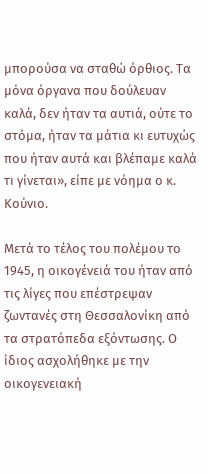μπορούσα να σταθώ όρθιος. Τα μόνα όργανα που δούλευαν καλά, δεν ήταν τα αυτιά, ούτε το στόμα, ήταν τα μάτια κι ευτυχώς που ήταν αυτά και βλέπαμε καλά τι γίνεται», είπε με νόημα ο κ. Κούνιο.

Μετά το τέλος του πολέμου το 1945, η οικογένειά του ήταν από τις λίγες που επέστρεψαν ζωντανές στη Θεσσαλονίκη από τα στρατόπεδα εξόντωσης. Ο ίδιος ασχολήθηκε με την οικογενειακή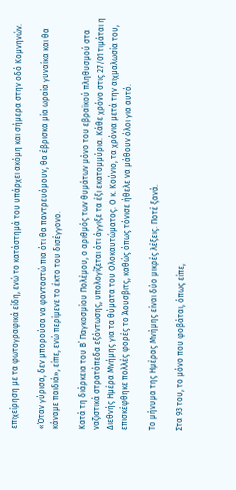επιχείρηση με τα φωτογραφικά είδη, ενώ το κατάστημά του υπάρχει ακόμη και σήμερα στην οδό Κομνηνών.

«Όταν γύρισα, δεν μπορούσα να φανταστώ πια ότι θα παντρευόμουν, θα έβρισκα μία ωραία γυναίκα και θα κάναμε παιδιά», είπε, ενώ περίμενε το έκτο του δισέγγονο.

Κατά τη διάρκεια του Β΄ Παγκοσμίου Πολέμου, ο αριθμός των θυμάτων μόνο του εβραϊκού πληθυσμού στα ναζιστικά στρατόπεδα εξόντωσης, υπολογίζεται ότι άγγιξε τα έξι εκατομμύρια. Κάθε χρόνο στις 27/01 τιμάται η Διεθνής Ημέρα Μνήμης για τα θύματα του Ολοκαυτώματος. Ο κ. Κούνιο, τα χρόνια μετά την αιχμαλωσία του, επισκέφθηκε πολλές φορές το Άουσβιτς, καθώς όπως τόνισε ήθελε να μάθουν όλοι για αυτό.

Το μήνυμα της Ημέρας Μνήμης είναι δύο μικρές λέξεις. Ποτέ ξανά.

Στα 93 του, το μόνο που φοβάται, όπως είπε,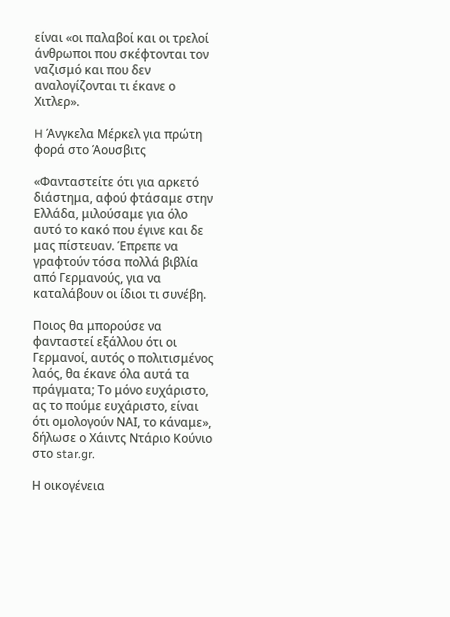είναι «οι παλαβοί και οι τρελοί άνθρωποι που σκέφτονται τον ναζισμό και που δεν αναλογίζονται τι έκανε ο Χιτλερ».

H Άνγκελα Μέρκελ για πρώτη φορά στο Άουσβιτς

«Φανταστείτε ότι για αρκετό διάστημα, αφού φτάσαμε στην Ελλάδα, μιλούσαμε για όλο αυτό το κακό που έγινε και δε μας πίστευαν. Έπρεπε να γραφτούν τόσα πολλά βιβλία από Γερμανούς, για να καταλάβουν οι ίδιοι τι συνέβη.

Ποιος θα μπορούσε να φανταστεί εξάλλου ότι οι Γερμανοί, αυτός ο πολιτισμένος λαός, θα έκανε όλα αυτά τα πράγματα; Το μόνο ευχάριστο, ας το πούμε ευχάριστο, είναι ότι ομολογούν ΝΑΙ, το κάναμε», δήλωσε ο Χάιντς Ντάριο Κούνιο στο star.gr.

Η οικογένεια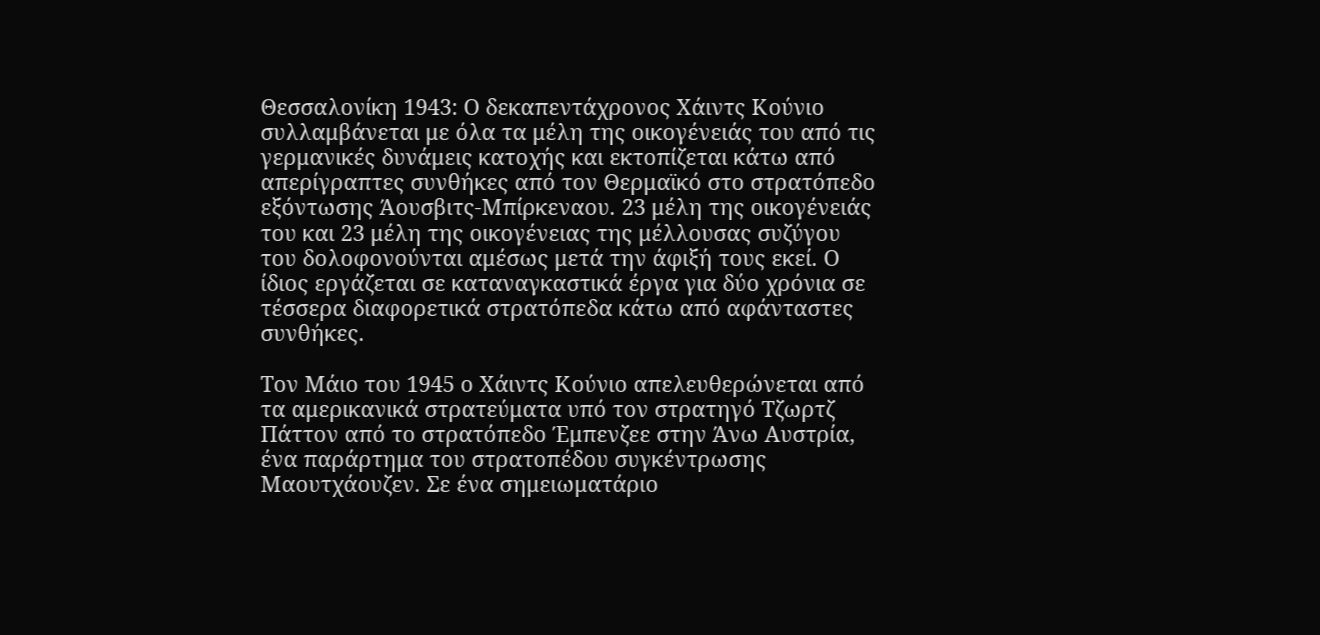Θεσσαλονίκη 1943: Ο δεκαπεντάχρονος Χάιντς Κούνιο συλλαμβάνεται με όλα τα μέλη της οικογένειάς του από τις γερμανικές δυνάμεις κατοχής και εκτοπίζεται κάτω από απερίγραπτες συνθήκες από τον Θερμαϊκό στο στρατόπεδο εξόντωσης Άουσβιτς-Μπίρκεναου. 23 μέλη της οικογένειάς του και 23 μέλη της οικογένειας της μέλλουσας συζύγου του δολοφονούνται αμέσως μετά την άφιξή τους εκεί. Ο ίδιος εργάζεται σε καταναγκαστικά έργα για δύο χρόνια σε τέσσερα διαφορετικά στρατόπεδα κάτω από αφάνταστες συνθήκες.

Τον Μάιο του 1945 ο Χάιντς Κούνιο απελευθερώνεται από τα αμερικανικά στρατεύματα υπό τον στρατηγό Τζωρτζ Πάττον από το στρατόπεδο Έμπενζεε στην Άνω Αυστρία, ένα παράρτημα του στρατοπέδου συγκέντρωσης Μαουτχάουζεν. Σε ένα σημειωματάριο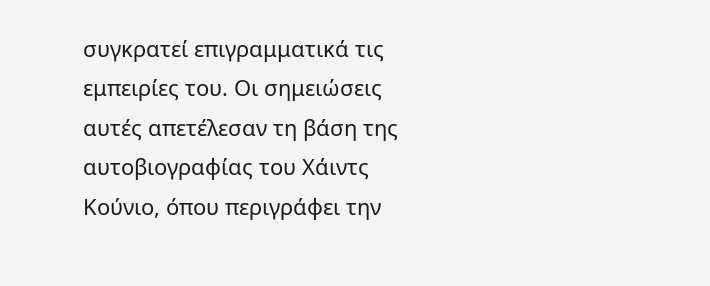συγκρατεί επιγραμματικά τις εμπειρίες του. Οι σημειώσεις αυτές απετέλεσαν τη βάση της αυτοβιογραφίας του Χάιντς Κούνιο, όπου περιγράφει την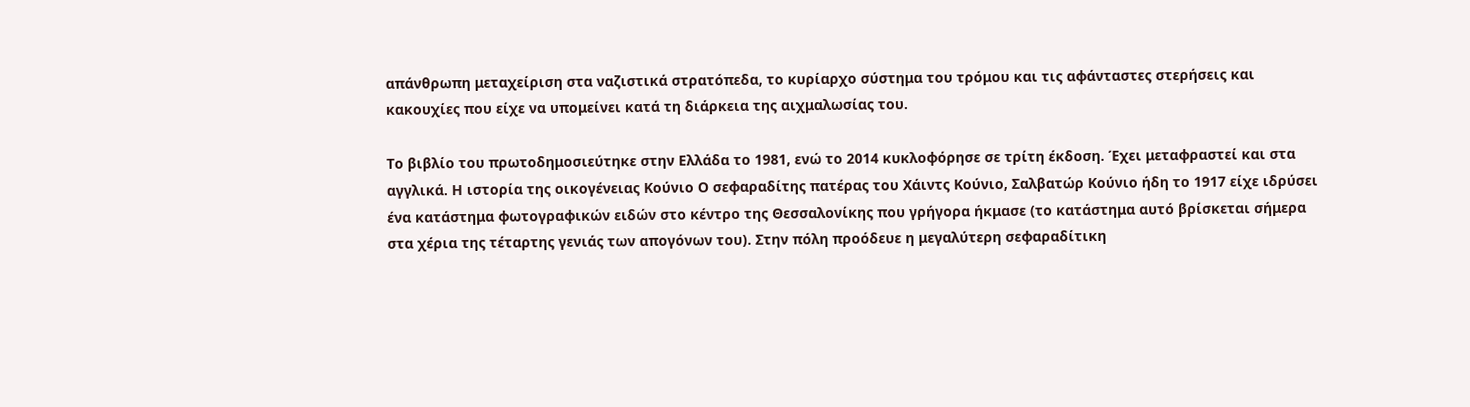απάνθρωπη μεταχείριση στα ναζιστικά στρατόπεδα, το κυρίαρχο σύστημα του τρόμου και τις αφάνταστες στερήσεις και κακουχίες που είχε να υπομείνει κατά τη διάρκεια της αιχμαλωσίας του.

Το βιβλίο του πρωτοδημοσιεύτηκε στην Ελλάδα το 1981, ενώ το 2014 κυκλοφόρησε σε τρίτη έκδοση. Έχει μεταφραστεί και στα αγγλικά. Η ιστορία της οικογένειας Κούνιο Ο σεφαραδίτης πατέρας του Χάιντς Κούνιο, Σαλβατώρ Κούνιο ήδη το 1917 είχε ιδρύσει ένα κατάστημα φωτογραφικών ειδών στο κέντρο της Θεσσαλονίκης που γρήγορα ήκμασε (το κατάστημα αυτό βρίσκεται σήμερα στα χέρια της τέταρτης γενιάς των απογόνων του). Στην πόλη προόδευε η μεγαλύτερη σεφαραδίτικη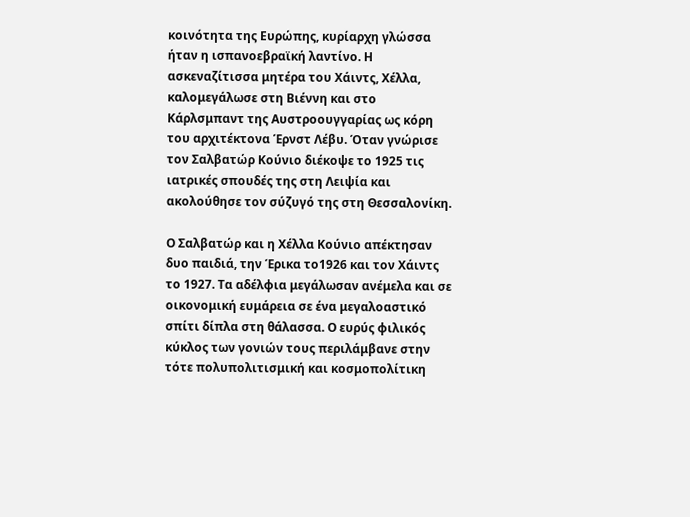κοινότητα της Ευρώπης, κυρίαρχη γλώσσα ήταν η ισπανοεβραϊκή λαντίνο. Η ασκεναζίτισσα μητέρα του Χάιντς, Χέλλα, καλομεγάλωσε στη Βιέννη και στο Κάρλσμπαντ της Αυστροουγγαρίας ως κόρη του αρχιτέκτονα Έρνστ Λέβυ. Όταν γνώρισε τον Σαλβατώρ Κούνιο διέκοψε το 1925 τις ιατρικές σπουδές της στη Λειψία και ακολούθησε τον σύζυγό της στη Θεσσαλονίκη.

Ο Σαλβατώρ και η Χέλλα Κούνιο απέκτησαν δυο παιδιά, την Έρικα το1926 και τον Χάιντς το 1927. Τα αδέλφια μεγάλωσαν ανέμελα και σε οικονομική ευμάρεια σε ένα μεγαλοαστικό σπίτι δίπλα στη θάλασσα. Ο ευρύς φιλικός κύκλος των γονιών τους περιλάμβανε στην τότε πολυπολιτισμική και κοσμοπολίτικη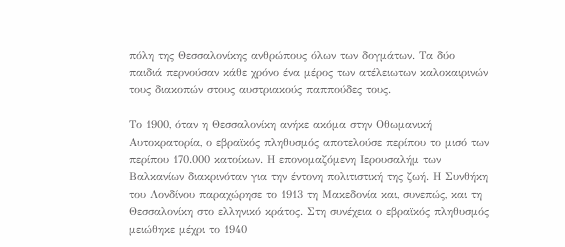πόλη της Θεσσαλονίκης ανθρώπους όλων των δογμάτων. Τα δύο παιδιά περνούσαν κάθε χρόνο ένα μέρος των ατέλειωτων καλοκαιρινών τους διακοπών στους αυστριακούς παππούδες τους.

Το 1900, όταν η Θεσσαλονίκη ανήκε ακόμα στην Οθωμανική Αυτοκρατορία, ο εβραϊκός πληθυσμός αποτελούσε περίπου το μισό των περίπου 170.000 κατοίκων. Η επονομαζόμενη Ιερουσαλήμ των Βαλκανίων διακρινόταν για την έντονη πολιτιστική της ζωή. Η Συνθήκη του Λονδίνου παραχώρησε το 1913 τη Μακεδονία και, συνεπώς, και τη Θεσσαλονίκη στο ελληνικό κράτος. Στη συνέχεια ο εβραϊκός πληθυσμός μειώθηκε μέχρι το 1940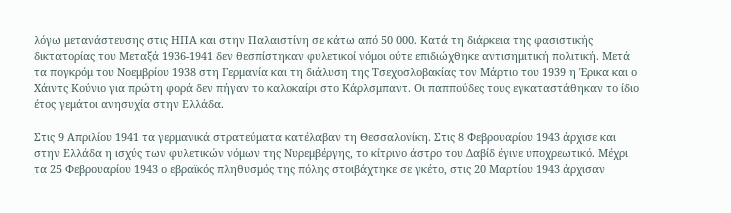λόγω μετανάστευσης στις ΗΠΑ και στην Παλαιστίνη σε κάτω από 50 000. Κατά τη διάρκεια της φασιστικής δικτατορίας του Μεταξά 1936-1941 δεν θεσπίστηκαν φυλετικοί νόμοι ούτε επιδιώχθηκε αντισημιτική πολιτική. Μετά τα πογκρόμ του Νοεμβρίου 1938 στη Γερμανία και τη διάλυση της Τσεχοσλοβακίας τον Μάρτιο του 1939 η Έρικα και ο Χάιντς Κούνιο για πρώτη φορά δεν πήγαν το καλοκαίρι στο Κάρλσμπαντ. Οι παππούδες τους εγκαταστάθηκαν το ίδιο έτος γεμάτοι ανησυχία στην Ελλάδα.

Στις 9 Απριλίου 1941 τα γερμανικά στρατεύματα κατέλαβαν τη Θεσσαλονίκη. Στις 8 Φεβρουαρίου 1943 άρχισε και στην Ελλάδα η ισχύς των φυλετικών νόμων της Νυρεμβέργης, το κίτρινο άστρο του Δαβίδ έγινε υποχρεωτικό. Μέχρι τα 25 Φεβρουαρίου 1943 ο εβραϊκός πληθυσμός της πόλης στοιβάχτηκε σε γκέτο, στις 20 Μαρτίου 1943 άρχισαν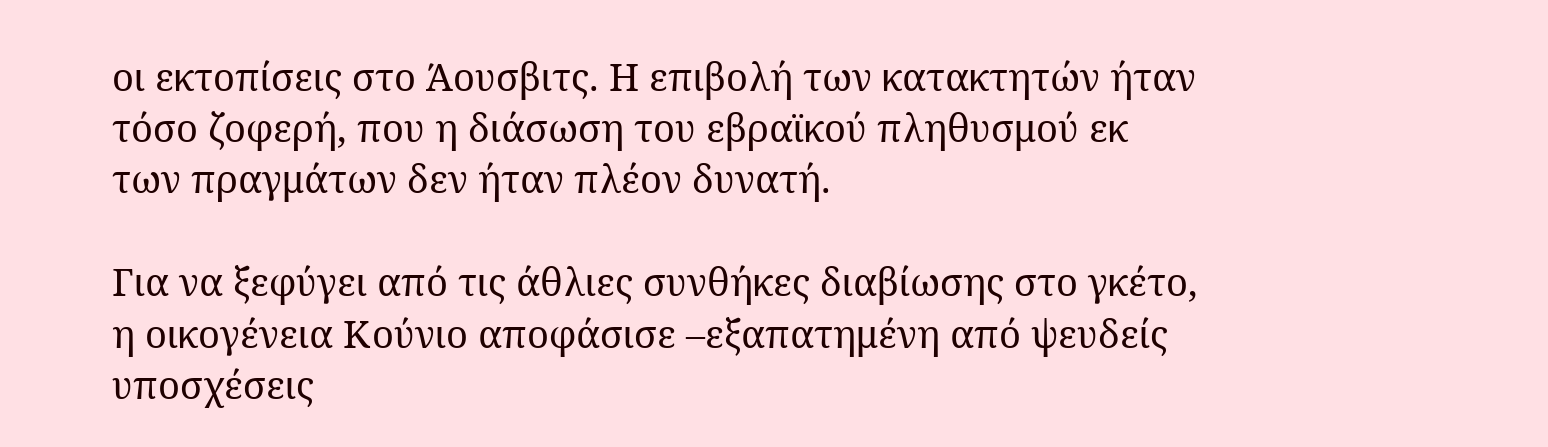οι εκτοπίσεις στο Άουσβιτς. Η επιβολή των κατακτητών ήταν τόσο ζοφερή, που η διάσωση του εβραϊκού πληθυσμού εκ των πραγμάτων δεν ήταν πλέον δυνατή.

Για να ξεφύγει από τις άθλιες συνθήκες διαβίωσης στο γκέτο, η οικογένεια Κούνιο αποφάσισε –εξαπατημένη από ψευδείς υποσχέσεις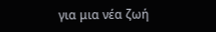για μια νέα ζωή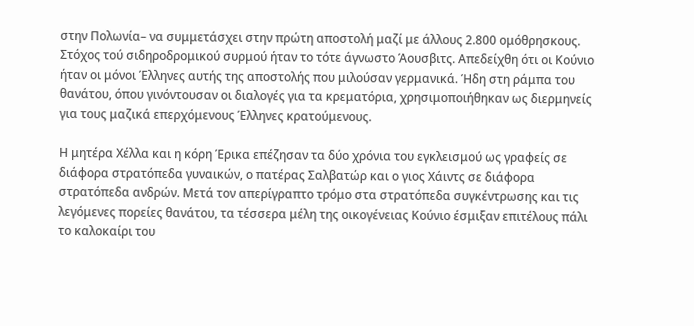στην Πολωνία– να συμμετάσχει στην πρώτη αποστολή μαζί με άλλους 2.800 ομόθρησκους. Στόχος τού σιδηροδρομικού συρμού ήταν το τότε άγνωστο Άουσβιτς. Απεδείχθη ότι οι Κούνιο ήταν οι μόνοι Έλληνες αυτής της αποστολής που μιλούσαν γερμανικά. Ήδη στη ράμπα του θανάτου, όπου γινόντουσαν οι διαλογές για τα κρεματόρια, χρησιμοποιήθηκαν ως διερμηνείς για τους μαζικά επερχόμενους Έλληνες κρατούμενους.

Η μητέρα Χέλλα και η κόρη Έρικα επέζησαν τα δύο χρόνια του εγκλεισμού ως γραφείς σε διάφορα στρατόπεδα γυναικών, ο πατέρας Σαλβατώρ και ο γιος Χάιντς σε διάφορα στρατόπεδα ανδρών. Μετά τον απερίγραπτο τρόμο στα στρατόπεδα συγκέντρωσης και τις λεγόμενες πορείες θανάτου, τα τέσσερα μέλη της οικογένειας Κούνιο έσμιξαν επιτέλους πάλι το καλοκαίρι του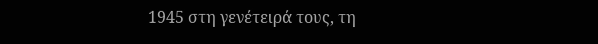1945 στη γενέτειρά τους, τη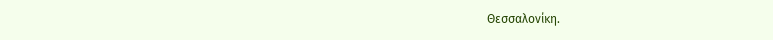Θεσσαλονίκη.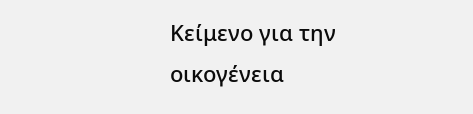Κείμενο για την οικογένεια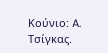Κούνιο: A. Τσίγκας.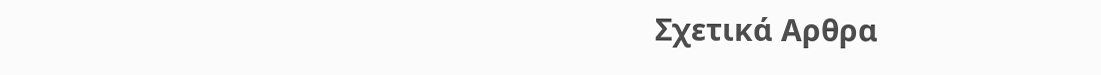Σχετικά Αρθρα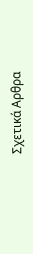Σχετικά Αρθρα